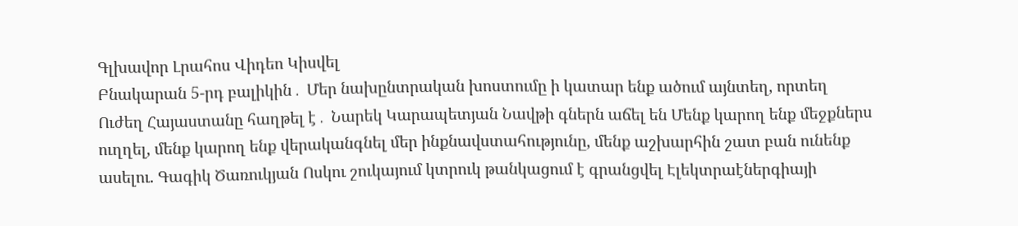Գլխավոր Լրահոս Վիդեո Կիսվել
Բնակարան 5-րդ բալիկին․ Մեր նախընտրական խոստումը ի կատար ենք ածում այնտեղ, որտեղ Ուժեղ Հայաստանը հաղթել է․ Նարեկ Կարապետյան Նավթի գներն աճել են Մենք կարող ենք մեջքներս ուղղել, մենք կարող ենք վերականգնել մեր ինքնավստահությունը, մենք աշխարհին շատ բան ունենք ասելու. Գագիկ Ծառուկյան Ոսկու շուկայում կտրուկ թանկացում է գրանցվել Էլեկտրաէներգիայի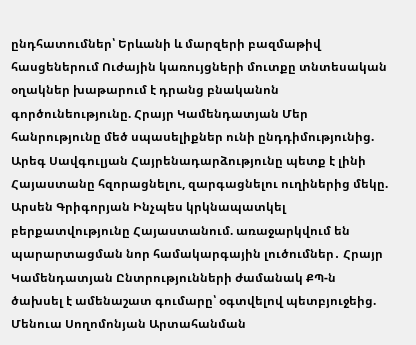ընդհատումներ՝ Երևանի և մարզերի բազմաթիվ հասցեներում Ուժային կառույցների մուտքը տնտեսական օղակներ խաթարում է դրանց բնականոն գործունեությունը. Հրայր Կամենդատյան Մեր հանրությունը մեծ սպասելիքներ ունի ընդդիմությունից. Արեգ Սավգուլյան Հայրենադարձությունը պետք է լինի Հայաստանը հզորացնելու, զարգացնելու ուղիներից մեկը. Արսեն Գրիգորյան Ինչպես կրկնապատկել բերքատվությունը Հայաստանում. առաջարկվում են պարարտացման նոր համակարգային լուծումներ․ Հրայր Կամենդատյան Ընտրությունների ժամանակ ՔՊ-ն ծախսել է ամենաշատ գումարը՝ օգտվելով պետբյուջեից. Մենուա Սողոմոնյան Արտահանման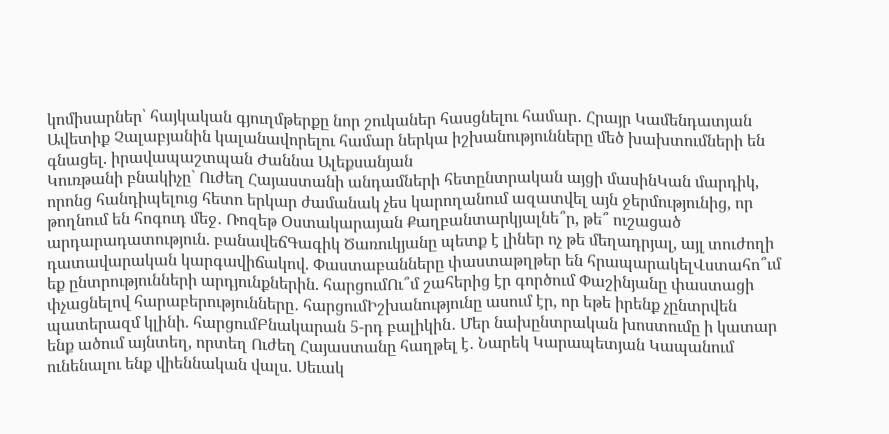կոմիսարներ՝ հայկական գյուղմթերքը նոր շուկաներ հասցնելու համար․ Հրայր Կամենդատյան Ավետիք Չալաբյանին կալանավորելու համար ներկա իշխանությունները մեծ խախտումների են գնացել. իրավապաշտպան Ժաննա Ալեքսանյան
Կուռթանի բնակիչը` Ուժեղ Հայաստանի անդամների հետընտրական այցի մասինԿան մարդիկ, որոնց հանդիպելուց հետո երկար ժամանակ չես կարողանում ազատվել այն ջերմությունից, որ թողնում են հոգուդ մեջ․ Ռոզեթ Օստակարայան Քաղբանտարկյալնե՞ր, թե՞ ուշացած արդարադատություն. բանավեճԳագիկ Ծառուկյանը պետք է լիներ ոչ թե մեղադրյալ, այլ տուժողի դատավարական կարգավիճակով. Փաստաբանները փաստաթղթեր են հրապարակելՎստահո՞ւմ եք ընտրությունների արդյունքներին. հարցումՈւ՞մ շահերից էր գործում Փաշինյանը փաստացի փչացնելով հարաբերությունները․ հարցումԻշխանությունը ասում էր, որ եթե իրենք չընտրվեն պատերազմ կլինի. հարցումԲնակարան 5-րդ բալիկին․ Մեր նախընտրական խոստումը ի կատար ենք ածում այնտեղ, որտեղ Ուժեղ Հայաստանը հաղթել է․ Նարեկ Կարապետյան Կապանում ունենալու ենք վիեննական վալս. Սեւակ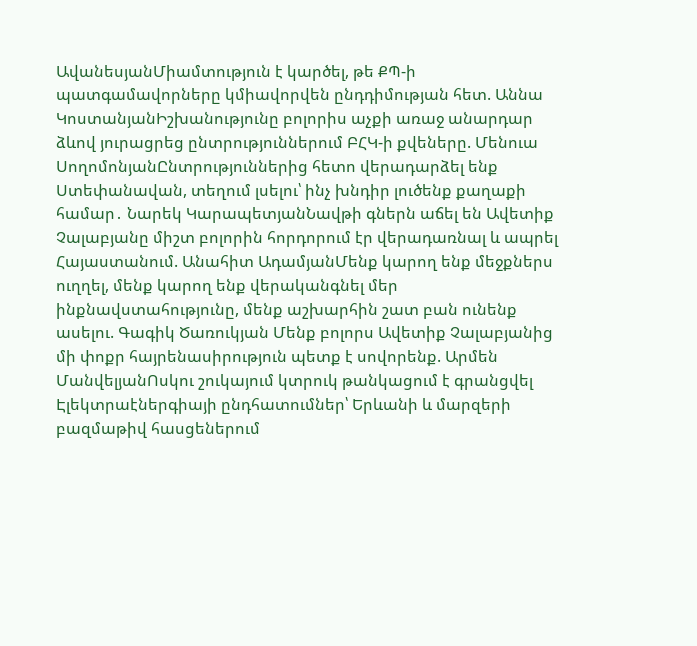ԱվանեսյանՄիամտություն է կարծել, թե ՔՊ-ի պատգամավորները կմիավորվեն ընդդիմության հետ. Աննա ԿոստանյանԻշխանությունը բոլորիս աչքի առաջ անարդար ձևով յուրացրեց ընտրություններում ԲՀԿ-ի քվեները. Մենուա ՍողոմոնյանԸնտրություններից հետո վերադարձել ենք Ստեփանավան, տեղում լսելու՝ ինչ խնդիր լուծենք քաղաքի համար․ Նարեկ ԿարապետյանՆավթի գներն աճել են Ավետիք Չալաբյանը միշտ բոլորին հորդորում էր վերադառնալ և ապրել Հայաստանում. Անահիտ ԱդամյանՄենք կարող ենք մեջքներս ուղղել, մենք կարող ենք վերականգնել մեր ինքնավստահությունը, մենք աշխարհին շատ բան ունենք ասելու. Գագիկ Ծառուկյան Մենք բոլորս Ավետիք Չալաբյանից մի փոքր հայրենասիրություն պետք է սովորենք. Արմեն ՄանվելյանՈսկու շուկայում կտրուկ թանկացում է գրանցվել Էլեկտրաէներգիայի ընդհատումներ՝ Երևանի և մարզերի բազմաթիվ հասցեներում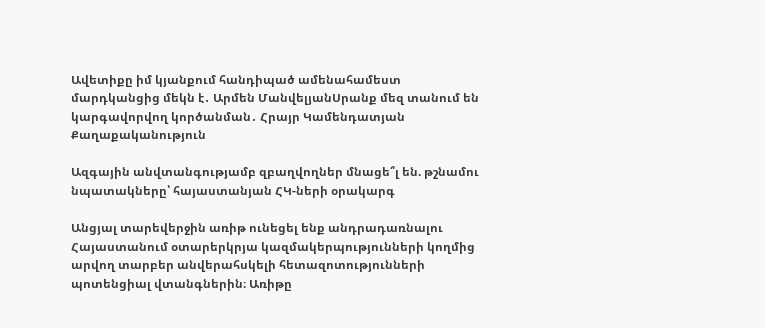Ավետիքը իմ կյանքում հանդիպած ամենահամեստ մարդկանցից մեկն է․ Արմեն ՄանվելյանՍրանք մեզ տանում են կարգավորվող կործանման․ Հրայր Կամենդատյան
Քաղաքականություն

Ազգային անվտանգությամբ զբաղվողներ մնացե՞լ են. թշնամու նպատակները՝ հայաստանյան ՀԿ-ների օրակարգ

Անցյալ տարեվերջին առիթ ունեցել ենք անդրադառնալու Հայաստանում օտարերկրյա կազմակերպությունների կողմից արվող տարբեր անվերահսկելի հետազոտությունների պոտենցիալ վտանգներին։ Առիթը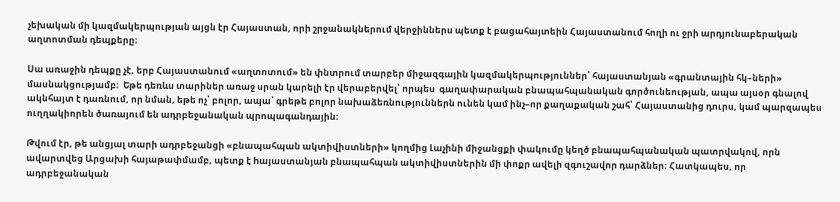չեխական մի կազմակերպության այցն էր Հայաստան, որի շրջանակներում վերջիններս պետք է բացահայտեին Հայաստանում հողի ու ջրի արդյունաբերական աղտոտման դեպքերը։

Սա առաջին դեպքը չէ, երբ Հայաստանում «աղտոտում» են փնտրում տարբեր միջազգային կազմակերպություններ՝ հայաստանյան «գրանտային հկ–ների» մասնակցությամբ։  Եթե դեռևս տարիներ առաջ սրան կարելի էր վերաբերվել՝ որպես  գաղափարական բնապահպանական գործունեության, ապա այսօր գնալով ակնհայտ է դառնում, որ նման, եթե ոչ՝ բոլոր, ապա՝ գրեթե բոլոր նախաձեռնություններն ունեն կամ ինչ–որ քաղաքական շահ՝ Հայաստանից դուրս, կամ պարզապես ուղղակիորեն ծառայում են ադրբեջանական պրոպագանդային։

Թվում էր, թե անցյալ տարի ադրբեջանցի «բնապահպան ակտիվիստների» կողմից Լաչինի միջանցքի փակումը կեղծ բնապահպանական պատրվակով, որն ավարտվեց Արցախի հայաթափմամբ, պետք է hայաստանյան բնապահպան ակտիվիստներին մի փոքր ավելի զգուշավոր դարձներ։ Հատկապես, որ ադրբեջանական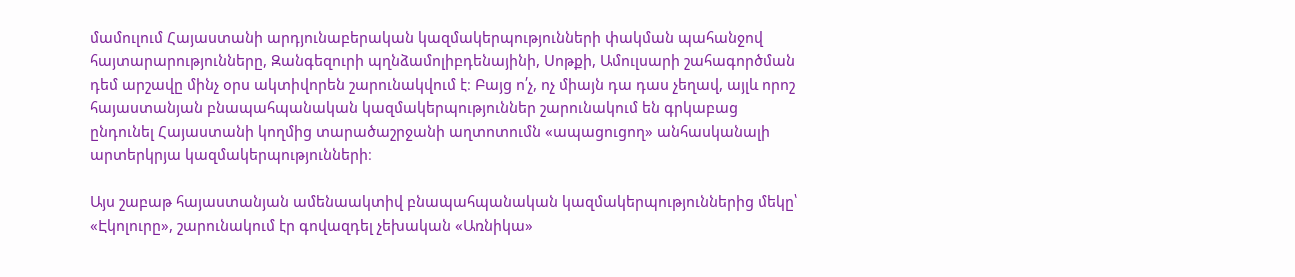մամուլում Հայաստանի արդյունաբերական կազմակերպությունների փակման պահանջով հայտարարությունները, Զանգեզուրի պղնձամոլիբդենայինի, Սոթքի, Ամուլսարի շահագործման դեմ արշավը մինչ օրս ակտիվորեն շարունակվում է։ Բայց ո՛չ, ոչ միայն դա դաս չեղավ, այլև որոշ հայաստանյան բնապահպանական կազմակերպություններ շարունակում են գրկաբաց ընդունել Հայաստանի կողմից տարածաշրջանի աղտոտումն «ապացուցող» անհասկանալի արտերկրյա կազմակերպությունների։

Այս շաբաթ հայաստանյան ամենաակտիվ բնապահպանական կազմակերպություններից մեկը՝ «Էկոլուրը», շարունակում էր գովազդել չեխական «Առնիկա»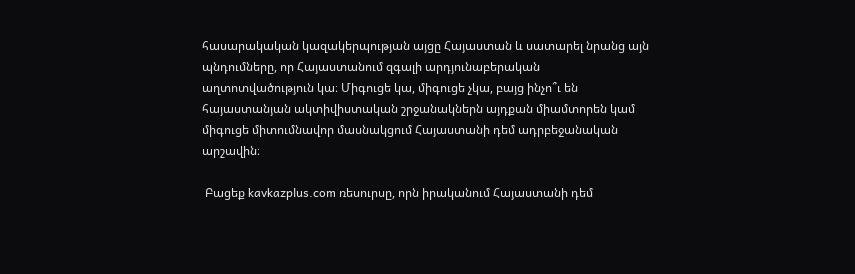հասարակական կազակերպության այցը Հայաստան և սատարել նրանց այն պնդումները, որ Հայաստանում զգալի արդյունաբերական աղտոտվածություն կա։ Միգուցե կա, միգուցե չկա, բայց ինչո՞ւ են հայաստանյան ակտիվիստական շրջանակներն այդքան միամտորեն կամ միգուցե միտումնավոր մասնակցում Հայաստանի դեմ ադրբեջանական արշավին։

 Բացեք kavkazplus.com ռեսուրսը, որն իրականում Հայաստանի դեմ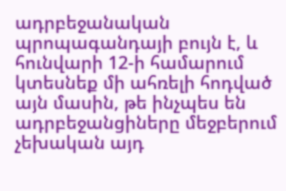ադրբեջանական պրոպագանդայի բույն է, և հունվարի 12-ի համարում կտեսնեք մի ահռելի հոդված այն մասին, թե ինչպես են ադրբեջանցիները մեջբերում չեխական այդ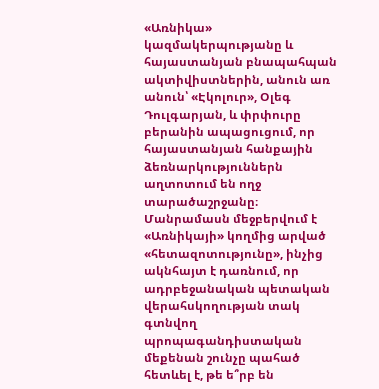«Առնիկա» կազմակերպությանը և հայաստանյան բնապահպան ակտիվիստներին, անուն առ անուն՝ «Էկոլուր», Օլեգ Դուլգարյան, և փրփուրը բերանին ապացուցում, որ հայաստանյան հանքային ձեռնարկություններն աղտոտում են ողջ տարածաշրջանը։ Մանրամասն մեջբերվում է «Առնիկայի» կողմից արված «հետազոտությունը», ինչից ակնհայտ է դառնում, որ ադրբեջանական պետական վերահսկողության տակ գտնվող պրոպագանդիստական մեքենան շունչը պահած հետևել է, թե ե՞րբ են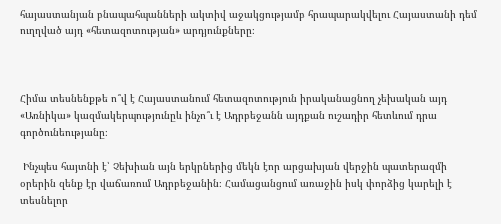հայաստանյան բնապահպանների ակտիվ աջակցությամբ հրապարակվելու Հայաստանի դեմ ուղղված այդ «հետազոտության» արդյունքները։



Հիմա տեսնենքթե ո՞վ է Հայաստանում հետազոտություն իրականացնող չեխական այդ «Առնիկա» կազմակերպությունըև ինչո՞ւ է Ադրբեջանն այդքան ուշադիր հետևում դրա գործունեությանը։

 Ինչպես հայտնի է՝ Չեխիան այն երկրներից մեկն էոր արցախյան վերջին պատերազմի օրերին զենք էր վաճառում Ադրբեջանին։ Համացանցում առաջին իսկ փորձից կարելի է տեսնելոր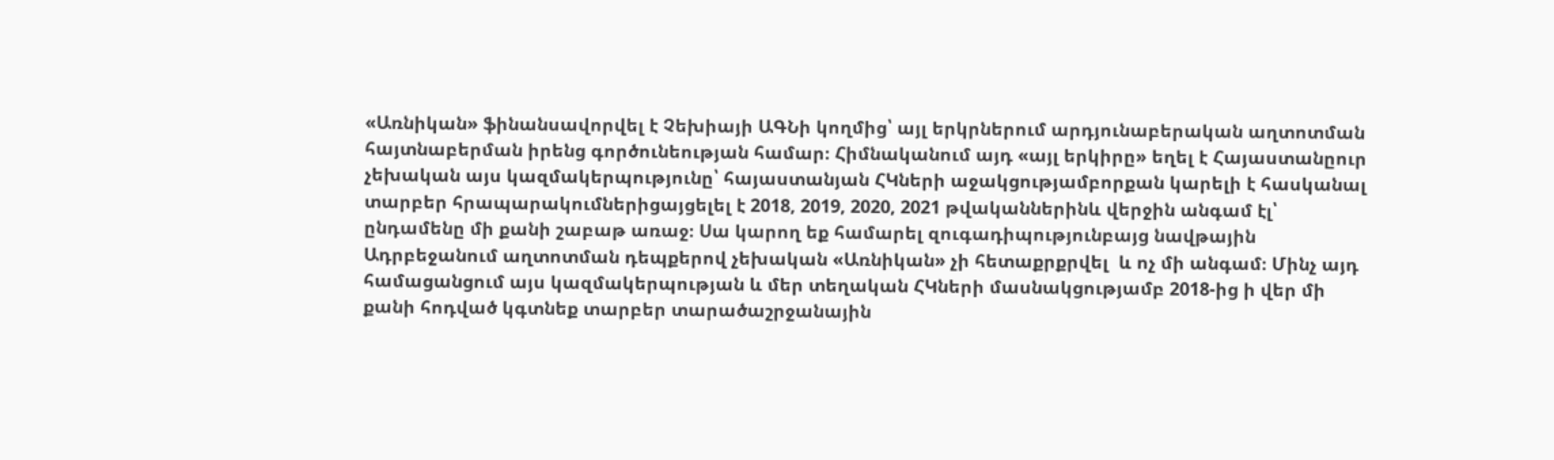«Առնիկան» ֆինանսավորվել է Չեխիայի ԱԳՆի կողմից՝ այլ երկրներում արդյունաբերական աղտոտման հայտնաբերման իրենց գործունեության համար։ Հիմնականում այդ «այլ երկիրը» եղել է Հայաստանըուր չեխական այս կազմակերպությունը՝ հայաստանյան ՀԿների աջակցությամբորքան կարելի է հասկանալ տարբեր հրապարակումներիցայցելել է 2018, 2019, 2020, 2021 թվականներինև վերջին անգամ էլ՝ ընդամենը մի քանի շաբաթ առաջ։ Սա կարող եք համարել զուգադիպությունբայց նավթային Ադրբեջանում աղտոտման դեպքերով չեխական «Առնիկան» չի հետաքրքրվել  և ոչ մի անգամ։ Մինչ այդ համացանցում այս կազմակերպության և մեր տեղական ՀԿների մասնակցությամբ 2018-ից ի վեր մի քանի հոդված կգտնեք տարբեր տարածաշրջանային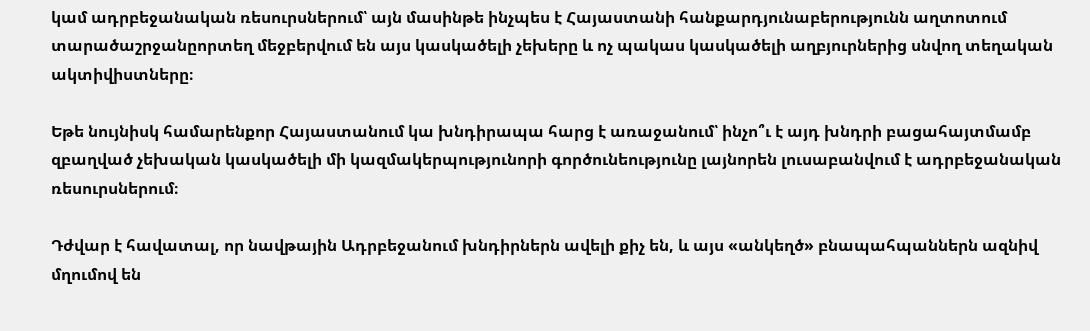կամ ադրբեջանական ռեսուրսներում՝ այն մասինթե ինչպես է Հայաստանի հանքարդյունաբերությունն աղտոտում տարածաշրջանըորտեղ մեջբերվում են այս կասկածելի չեխերը և ոչ պակաս կասկածելի աղբյուրներից սնվող տեղական ակտիվիստները։

Եթե նույնիսկ համարենքոր Հայաստանում կա խնդիրապա հարց է առաջանում՝ ինչո՞ւ է այդ խնդրի բացահայտմամբ զբաղված չեխական կասկածելի մի կազմակերպությունորի գործունեությունը լայնորեն լուսաբանվում է ադրբեջանական ռեսուրսներում։

Դժվար է հավատալ, որ նավթային Ադրբեջանում խնդիրներն ավելի քիչ են, և այս «անկեղծ» բնապահպաններն ազնիվ մղումով են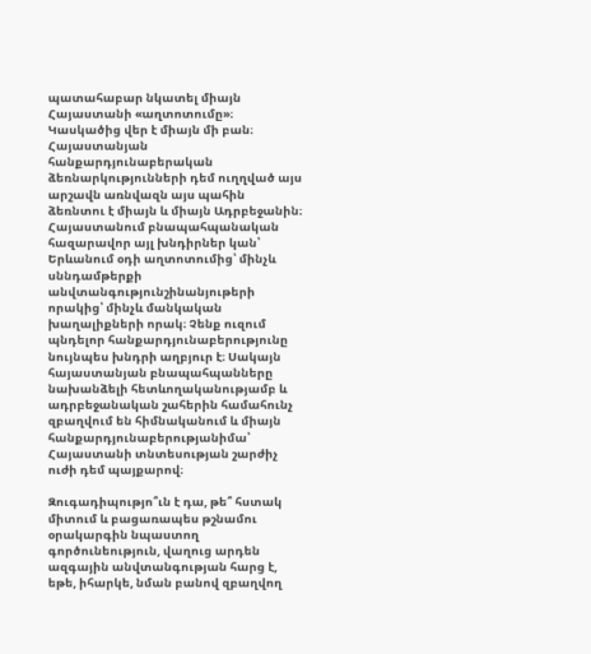պատահաբար նկատել միայն Հայաստանի «աղտոտումը»։ Կասկածից վեր է միայն մի բան։ Հայաստանյան հանքարդյունաբերական ձեռնարկությունների դեմ ուղղված այս արշավն առնվազն այս պահին ձեռնտու է միայն և միայն Ադրբեջանին։ Հայաստանում բնապահպանական հազարավոր այլ խնդիրներ կան՝ Երևանում օդի աղտոտումից՝ մինչև սննդամթերքի անվտանգությունշինանյութերի որակից՝ մինչև մանկական խաղալիքների որակ։ Չենք ուզում պնդելոր հանքարդյունաբերությունը նույնպես խնդրի աղբյուր է։ Սակայն հայաստանյան բնապահպանները նախանձելի հետևողականությամբ և ադրբեջանական շահերին համահունչ զբաղվում են հիմնականում և միայն հանքարդյունաբերությանիմա՝ Հայաստանի տնտեսության շարժիչ ուժի դեմ պայքարով։

Զուգադիպությո՞ւն է դա, թե՞ հստակ միտում և բացառապես թշնամու օրակարգին նպաստող գործունեություն, վաղուց արդեն ազգային անվտանգության հարց է, եթե, իհարկե, նման բանով զբաղվող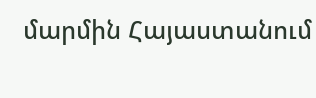մարմին Հայաստանում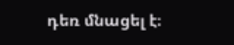դեռ մնացել է։